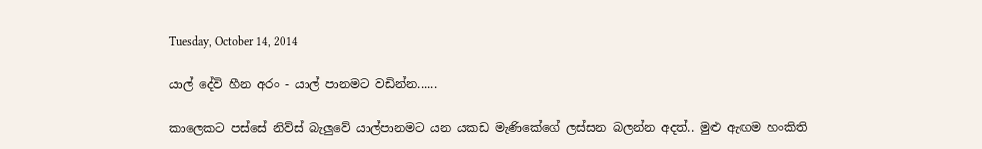Tuesday, October 14, 2014

යාල් දේවි හීන අරං - යාල් පානමට වඩින්න......

කාලෙකට පස්සේ නිව්ස් බැලුවේ යාල්පානමට යන යකඩ මැණිකේගේ ලස්සන බලන්න අදත්.. මුළු ඇඟම හංකිති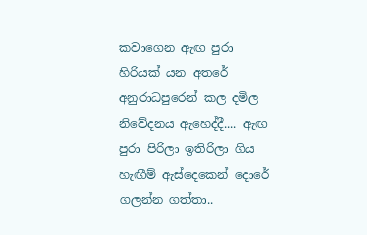කවාගෙන ඇඟ පුරා හිරියක් යන අතරේ අනුරාධපුරෙන් කල දමිල නිවේදනය ඇහෙද්දී.... ඇඟ පුරා පිරිලා ඉතිරිලා ගිය හැඟීම් ඇස්දෙකෙන් දොරේ ගලන්න ගත්තා..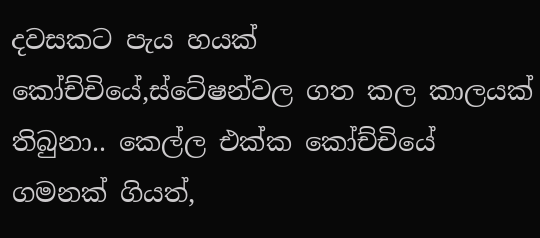දවසකට පැය හයක් කෝච්චියේ,ස්ටේෂන්වල ගත කල කාලයක් තිබුනා.. කෙල්ල එක්ක කෝච්චියේ ගමනක් ගියත්,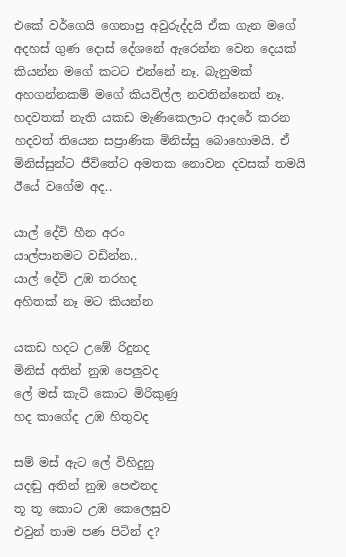එකේ වර්ගෙයි ගෙනාපු අවුරුද්දයි ඒක ගැන මගේ අදහස් ගුණ දොස් දේශනේ ඇරෙන්න වෙන දෙයක් කියන්න මගේ කටට එන්නේ නෑ. බැනුමක් අහගන්නකම් මගේ කියවිල්ල නවතින්නෙත් නෑ. හදවතක් නැති යකඩ මැණිකෙලාට ආදරේ කරන හදවත් තියෙන සප්‍රාණික මිනිස්සු බොහොමයි. ඒ මිනිස්සුන්ට ජීවිතේට අමතක නොවන දවසක් තමයි ඊයේ වගේම අද..

යාල් දේවි හීන අරං
යාල්පානමට වඩින්න..
යාල් දේවි උඹ තරහද
අහිතක් නෑ මට කියන්න

යකඩ හදට උඹේ රිදුනද
මිනිස් අතින් නුඹ පෙලුවද
ලේ මස් කැටි කොට මිරිකුණු
හද කාගේද උඹ හිතුවද

සම් මස් ඇට ලේ විහිදුනු
යදඬු අතින් නුඹ පෙළුනද
තූ තූ කොට උඹ කෙලෙසුව
එවුන් තාම පණ පිටින් ද?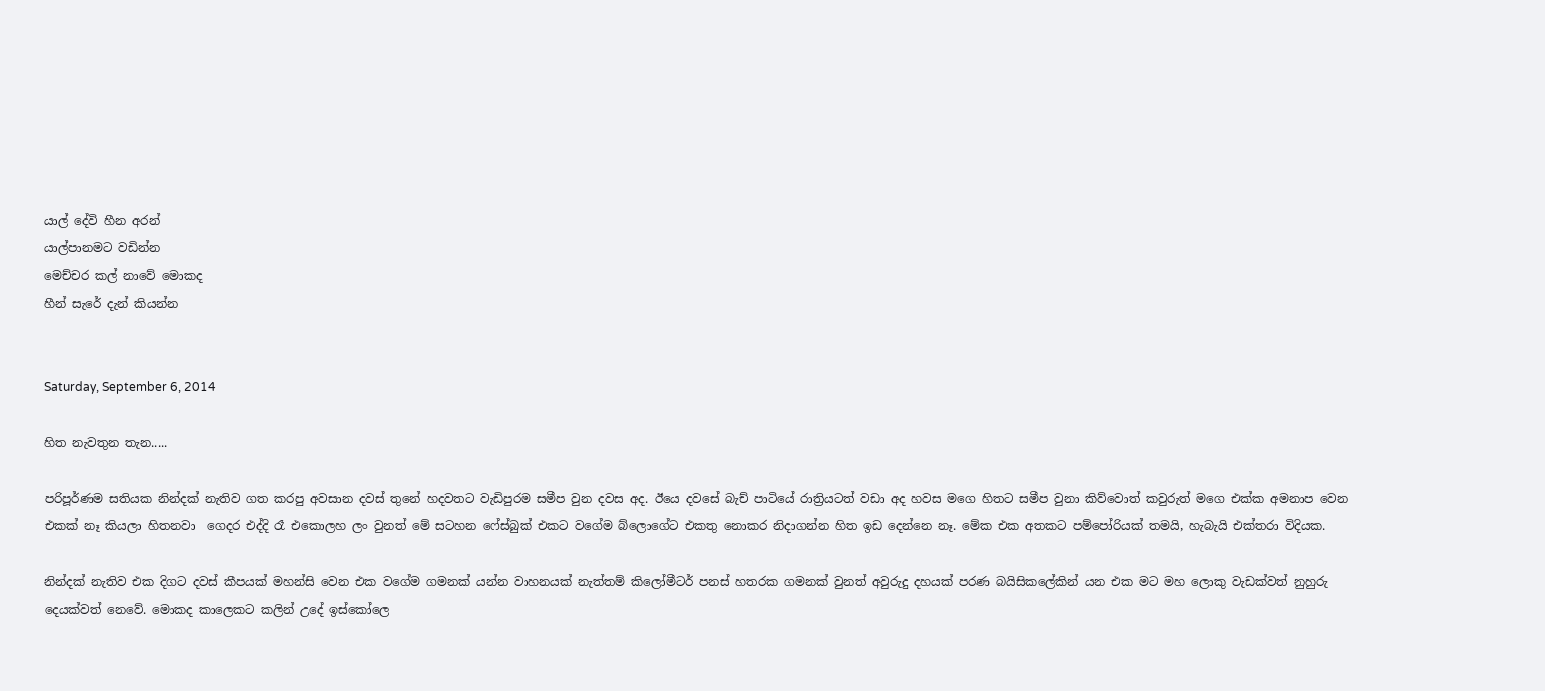යාල් දේවි හීන අරන්
යාල්පානමට වඩින්න
මෙච්චර කල් නාවේ මොකද
හීන් සැරේ දැන් කියන්න


Saturday, September 6, 2014

හිත නැවතුන තැන.....

පරිපූර්ණම සතියක නින්දක් නැතිව ගත කරපු අවසාන දවස් තුනේ හදවතට වැඩිපුරම සමීප වුන දවස අද. ඊයෙ දවසේ බැච් පාටියේ රාත්‍රියටත් වඩා අද හවස මගෙ හිතට සමීප වුනා කිව්වොත් කවුරුත් මගෙ එක්ක අමනාප වෙන එකක් නෑ කියලා හිතනවා  ගෙදර එද්දි රෑ එකොලහ ලං වුනත් මේ සටහන ෆේස්බුක් එකට වගේම බ්ලොගේට එකතු නොකර නිදාගන්න හිත ඉඩ දෙන්නෙ නෑ. මේක එක අතකට පම්පෝරියක් තමයි, හැබැයි එක්තරා විදියක.

නින්දක් නැතිව එක දිගට දවස් කීපයක් මහන්සි වෙන එක වගේම ගමනක් යන්න වාහනයක් නැත්තම් කිලෝමීටර් පනස් හතරක ගමනක් වුනත් අවුරුදු දහයක් පරණ බයිසිකලේකින් යන එක මට මහ ලොකු වැඩක්වත් නුහුරු දෙයක්වත් නෙවේ. මොකද කාලෙකට කලින් උදේ ඉස්කෝලෙ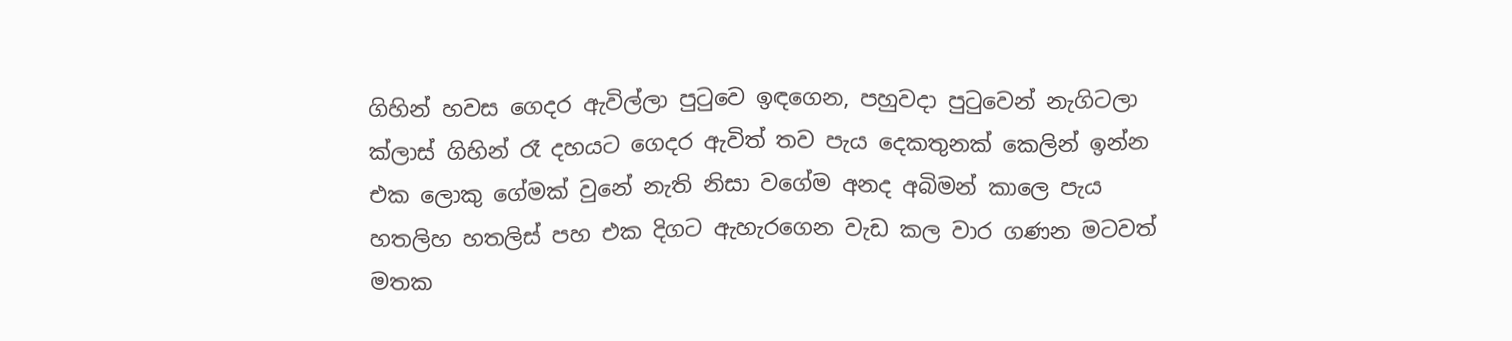ගිහින් හවස ගෙදර ඇවිල්ලා පුටුවෙ ඉඳගෙන, පහුවදා පුටුවෙන් නැගිටලා ක්ලාස් ගිහින් රෑ දහයට ගෙදර ඇවිත් තව පැය දෙකතුනක් කෙලින් ඉන්න එක ලොකු ගේමක් වුනේ නැති නිසා වගේම අනද අබිමන් කාලෙ පැය හතලිහ හතලිස් පහ එක දිගට ඇහැරගෙන වැඩ කල වාර ගණන මටවත් මතක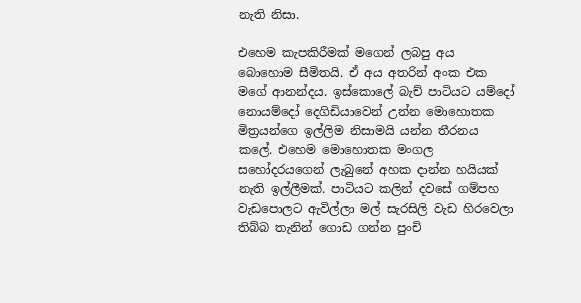නැති නිසා.

එහෙම කැපකිරීමක් මගෙන් ලබපු අය බොහොම සීමිතයි. ඒ අය අතරින් අංක එක මගේ ආනන්දය. ඉස්කොලේ බැච් පාටියට යම්දෝ නොයම්දෝ දෙගිඩියාවෙන් උන්න මොහොතක මිත්‍රයන්ගෙ ඉල්ලිම නිසාමයි යන්න තීරනය කලේ. එහෙම මොහොතක මංගල සහෝදරයගෙන් ලැබුනේ අහක දාන්න හයියක් නැති ඉල්ලීමක්. පාටියට කලින් දවසේ ගම්පහ වැඩපොලට ඇවිල්ලා මල් සැරසිලි වැඩ හිරවෙලා තිබ්බ තැනින් ගොඩ ගන්න පුංචි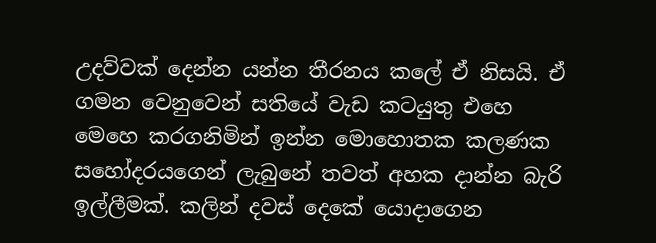උදව්වක් දෙන්න යන්න තීරනය කලේ ඒ නිසයි. ඒ ගමන වෙනුවෙන් සතියේ වැඩ කටයුතු එහෙ මෙහෙ කරගනිමින් ඉන්න මොහොතක කලණක සහෝදරයගෙන් ලැබුනේ තවත් අහක දාන්න බැරි ඉල්ලීමක්. කලින් දවස් දෙකේ යොදාගෙන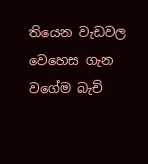තියෙන වැඩවල වෙහෙස ගැන වගේම බැච්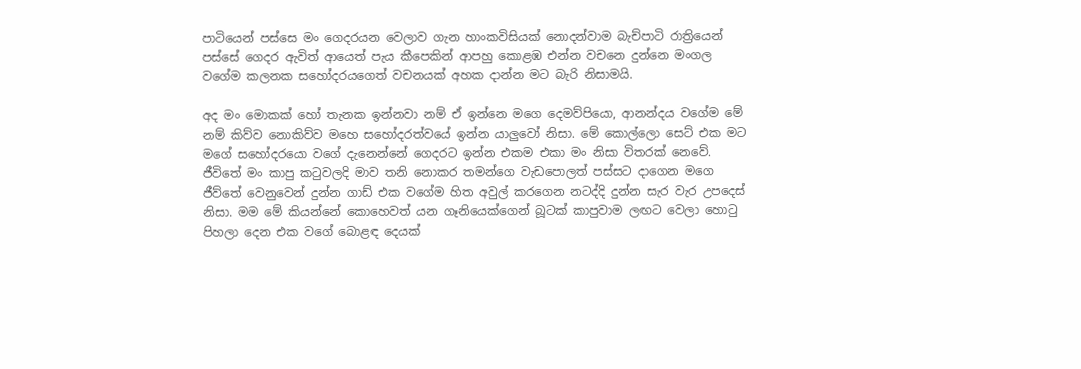පාටියෙන් පස්සෙ මං ගෙදරයන වෙලාව ගැන හාංකවිසියක් නොදන්වාම බැච්පාටි රාත්‍රියෙන් පස්සේ ගෙදර ඇවිත් ආයෙත් පැය කීපෙකින් ආපහු කොළඹ එන්න වචනෙ දුන්නෙ මංගල වගේම කලනක සහෝදරයගෙත් වචනයක් අහක දාන්න මට බැරි නිසාමයි.

අද මං මොකක් හෝ තැනක ඉන්නවා නම් ඒ ඉන්නෙ මගෙ දෙමව්පියො, ආනන්දය වගේම මේ නම් කිව්ව නොකිව්ව මහෙ සහෝදරත්වයේ ඉන්න යාලුවෝ නිසා. මේ කොල්ලො සෙට් එක මට මගේ සහෝදරයො වගේ දැනෙන්නේ ගෙදරට ඉන්න එකම එකා මං නිසා විතරක් නෙවේ. ජීවිතේ මං කාපු කටුවලදි මාව තනි නොකර තමන්ගෙ වැඩපොලත් පස්සට දාගෙන මගෙ ජීව්තේ වෙනුවෙන් දුන්න ගාඩ් එක වගේම හිත අවුල් කරගෙන නටද්දි දුන්න සැර වැර උපදෙස් නිසා. මම මේ කියන්නේ කොහෙවත් යන ගෑනියෙක්ගෙන් බූටක් කාපුවාම ලඟට වෙලා හොටු පිහලා දෙන එක වගේ බොළඳ දෙයක්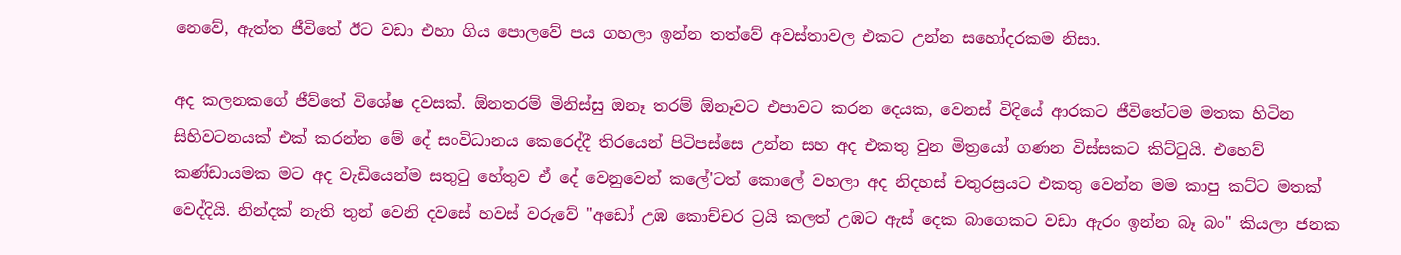නෙවේ, ඇත්ත ජීවිතේ ඊට වඩා එහා ගිය පොලවේ පය ගහලා ඉන්න තත්වේ අවස්තාවල එකට උන්න සහෝදරකම නිසා.

අද කලනකගේ ජීව්තේ විශේෂ දවසක්. ඕනතරම් මිනිස්සු ඔනෑ තරම් ඕනෑවට එපාවට කරන දෙයක, වෙනස් විදියේ ආරකට ජීවිතේටම මතක හිටින සිහිවටනයක් එක් කරන්න මේ දේ සංවිධානය කෙරෙද්දී තිරයෙන් පිටිපස්සෙ උන්න සහ අද එකතු වුන මිත්‍රයෝ ගණන විස්සකට කිට්ටුයි. එහෙව් කණ්ඩායමක මට අද වැඩියෙන්ම සතුටු හේතුව ඒ දේ වෙනුවෙන් කලේ'ටත් කොලේ වහලා අද නිදහස් චතුරස්‍රයට එකතු වෙන්න මම කාපු කට්ට මතක් වෙද්දියි. නින්දක් නැති තුන් වෙනි දවසේ හවස් වරුවේ "අඩෝ උඹ කොච්චර ට්‍රයි කලත් උඹට ඇස් දෙක බාගෙකට වඩා ඇරං ඉන්න බෑ බං" කියලා ජනක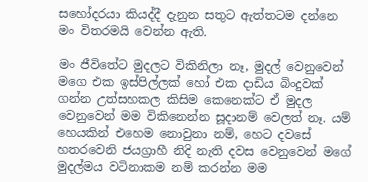සහෝදරයා කියද්දී දැනුන සතුට ඇත්තටම දන්නෙ මං විතරමයි වෙන්න ඇති.

මං ජීවිතේට මුදලට විකිනිලා නෑ, මුදල් වෙනුවෙන් මගෙ එක ඉස්පිල්ලක් හෝ එක දාඩිය බිංදුවක් ගන්න උත්සහකල කිසිම කෙනෙක්ට ඒ මුදල වෙනුවෙන් මම විකිනෙන්න සූදානම් වෙලත් නෑ. යම් හෙයකින් එහෙම නොවුනා නම්, හෙට දවසේ හතරවෙනි ජයග්‍රාහී නිදි නැති දවස වෙනුවෙන් මගේ මුදල්මය වටිනාකම නම් කරන්න මම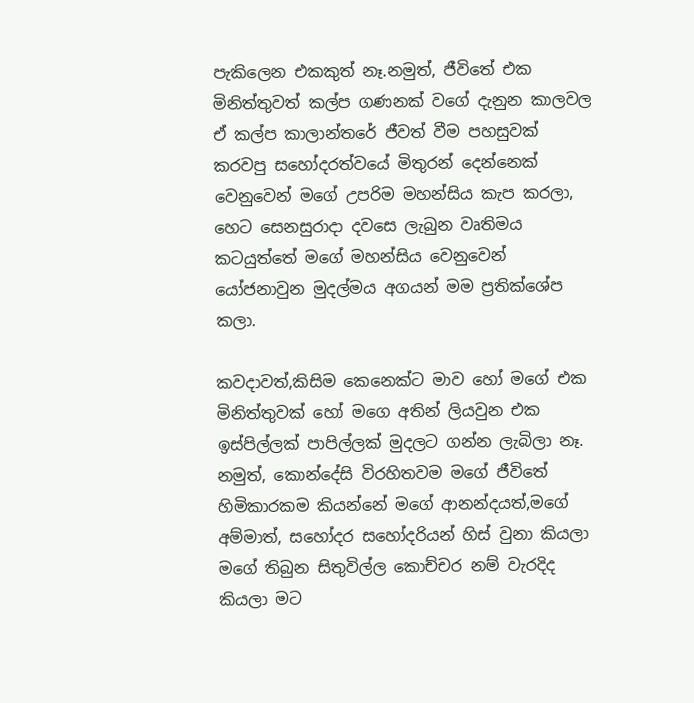පැකිලෙන එකකුත් නෑ.නමුත්, ජීවිතේ එක මිනිත්තුවත් කල්ප ගණනක් වගේ දැනුන කාලවල ඒ කල්ප කාලාන්තරේ ජීවත් වීම පහසුවක් කරවපු සහෝදරත්වයේ මිතුරන් දෙන්නෙක් වෙනුවෙන් මගේ උපරිම මහන්සිය කැප කරලා, හෙට සෙනසුරාදා දවසෙ ලැබුන වෘතිමය කටයුත්තේ මගේ මහන්සිය වෙනුවෙන් යෝජනාවුන මුදල්මය අගයන් මම ප්‍රතික්ශේප කලා.

කවදාවත්,කිසිම කෙනෙක්ට මාව හෝ මගේ එක මිනිත්තුවක් හෝ මගෙ අතින් ලියවුන එක ඉස්පිල්ලක් පාපිල්ලක් මුදලට ගන්න ලැබිලා නෑ. නමුත්, කොන්දේසි විරහිතවම මගේ ජීවිතේ හිමිකාරකම කියන්නේ මගේ ආනන්දයත්,මගේ අම්මාත්, සහෝදර සහෝදරියන් හිස් වුනා කියලා මගේ තිබුන සිතුවිල්ල කොච්චර නම් වැරදිද කියලා මට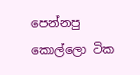පෙන්නපු කොල්ලො ටික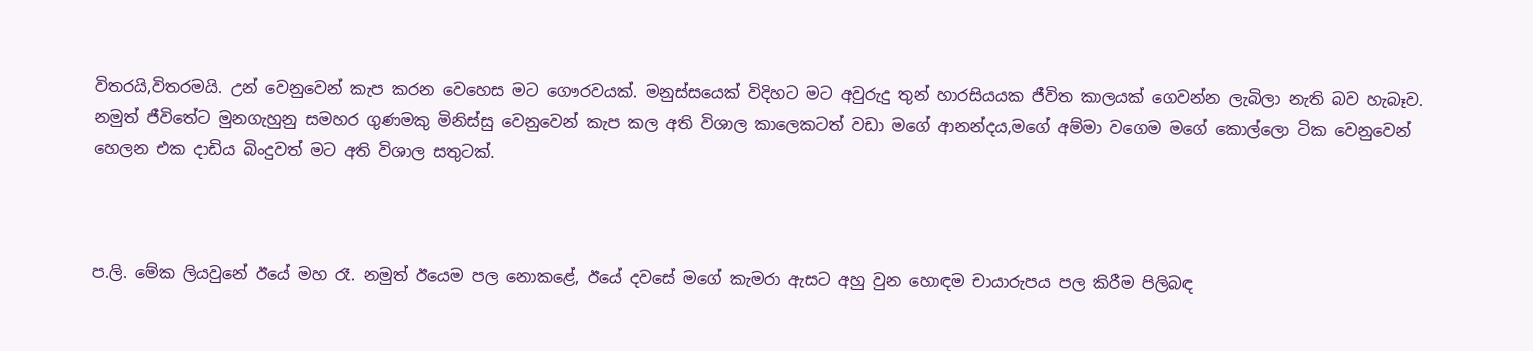විතරයි,විතරමයි. උන් වෙනුවෙන් කැප කරන වෙහෙස මට ගෞරවයක්. මනුස්සයෙක් විදිහට මට අවුරුදු තුන් හාරසියයක ජීවිත කාලයක් ගෙවන්න ලැබිලා නැති බව හැබෑව. නමුත් ජීවිතේට මුනගැහුනු සමහර ගුණමකු මිනිස්සු වෙනුවෙන් කැප කල අති විශාල කාලෙකටත් වඩා මගේ ආනන්දය,මගේ අම්මා වගෙම මගේ කොල්ලො ටික වෙනුවෙන් හෙලන එක දාඩිය බිංදුවත් මට අති විශාල සතුටක්.



ප.ලි. මේක ලියවුනේ ඊයේ මහ රෑ. නමුත් ඊයෙම පල නොකළේ, ඊයේ දවසේ මගේ කැමරා ඇසට අහු වුන හොඳම චායාරුපය පල කිරීම පිලිබඳ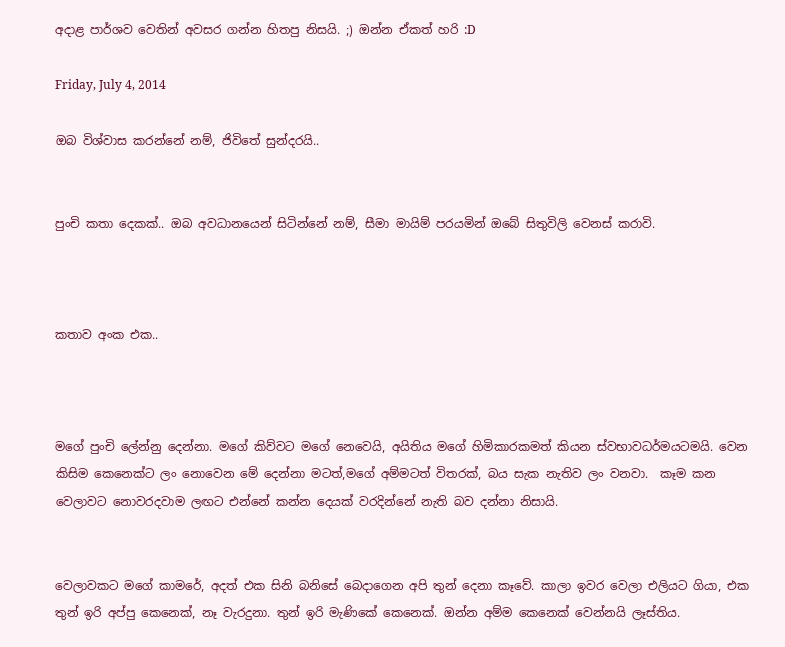අදාළ පාර්ශව වෙතින් අවසර ගන්න හිතපු නිසයි. ;) ඔන්න ඒකත් හරි :D

Friday, July 4, 2014

ඔබ විශ්වාස කරන්නේ නම්, ජිවිතේ සුන්දරයි..


පුංචි කතා දෙකක්.. ඔබ අවධානයෙන් සිටින්නේ නම්, සීමා මායිම් පරයමින් ඔබේ සිතුවිලි වෙනස් කරාවි.



කතාව අංක එක..



මගේ පුංචි ලේන්නු දෙන්නා. මගේ කිව්වට මගේ නෙවෙයි, අයිතිය මගේ හිමිකාරකමත් කියන ස්වභාවධර්මයටමයි. වෙන කිසිම කෙනෙක්ට ලං නොවෙන මේ දෙන්නා මටත්,මගේ අම්මටත් විතරක්, බය සැක නැතිව ලං වනවා.  කෑම කන වෙලාවට නොවරදවාම ලඟට එන්නේ කන්න දෙයක් වරදින්නේ නැති බව දන්නා නිසායි.


වෙලාවකට මගේ කාමරේ, අදත් එක සිනි බනිසේ බෙදාගෙන අපි තුන් දෙනා කෑවේ. කාලා ඉවර වෙලා එලියට ගියා, එක තුන් ඉරි අප්පු කෙනෙක්, නෑ වැරදුනා. තුන් ඉරි මැණිකේ කෙනෙක්. ඔන්න අම්ම කෙනෙක් වෙන්නයි ලෑස්තිය.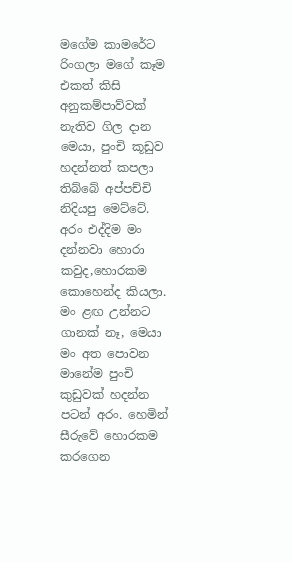මගේම කාමරේට රිංගලා මගේ කෑම එකත් කිසි අනුකම්පාව්වක් නැතිව ගිල දාන මෙයා, පුංචි කූඩුව හදන්නත් කපලා තිබ්බේ අප්පච්චි නිදියපු මෙට්ටේ. අරං එද්දිම මං දන්නවා හොරා කවුද,හොරකම කොහෙන්ද කියලා. මං ළඟ උන්නට ගානක් නෑ, මෙයා මං අත පොවන මානේම පුංචි කුඩුවක් හදන්න පටන් අරං. හෙමින් සීරුවේ හොරකම කරගෙන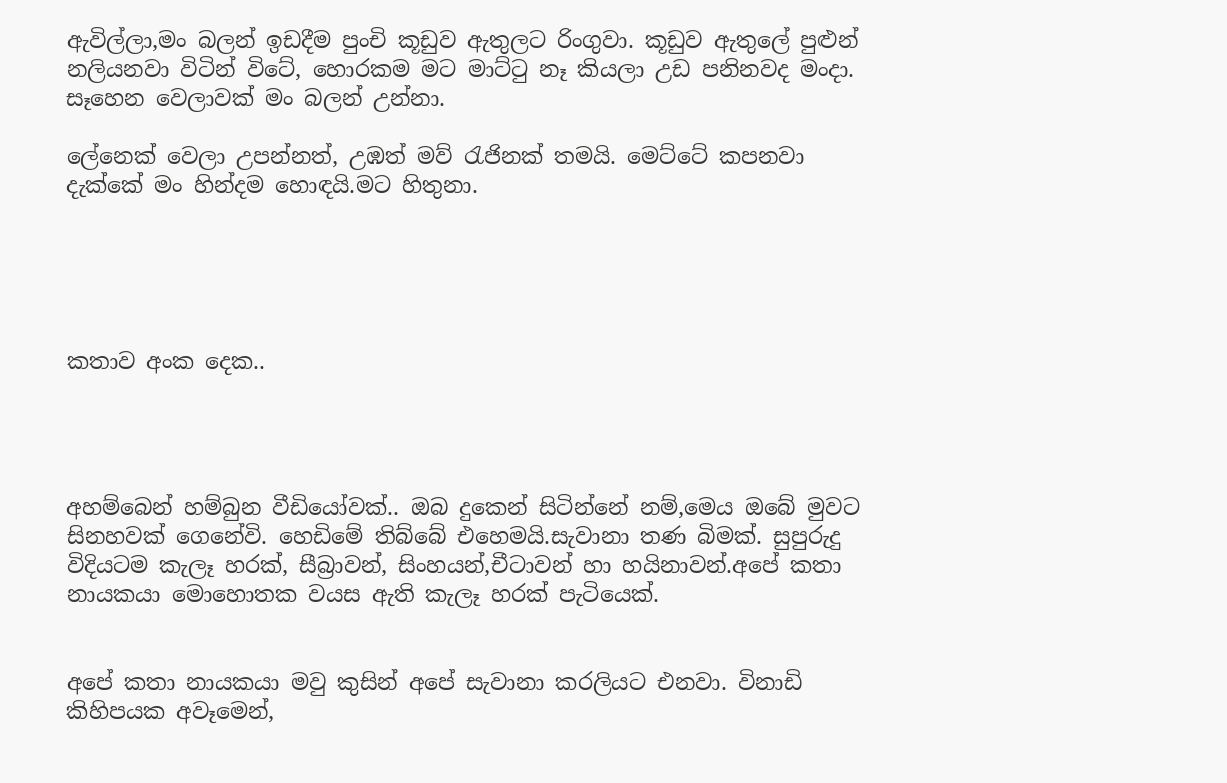ඇවිල්ලා,මං බලන් ඉඩදීම පුංචි කූඩුව ඇතුලට රිංගුවා. කූඩුව ඇතුලේ පුළුන් නලියනවා විටින් විටේ, හොරකම මට මාට්ටු නෑ කියලා උඩ පනිනවද මංදා. සෑහෙන වෙලාවක් මං බලන් උන්නා.

ලේනෙක් වෙලා උපන්නත්, උඹත් මව් රැජිනක් තමයි. මෙට්ටේ කපනවා දැක්කේ මං හින්දම හොඳයි.මට හිතුනා.





කතාව අංක දෙක..




අහම්බෙන් හම්බුන වීඩියෝවක්.. ඔබ දුකෙන් සිටින්නේ නම්,මෙය ඔබේ මුවට සිනහවක් ගෙනේවි. හෙඩිමේ තිබ්බේ එහෙමයි.සැවානා තණ බිමක්. සුපුරුදු විදියටම කැලෑ හරක්, සීබ්‍රාවන්, සිංහයන්,චීටාවන් හා හයිනාවන්.අපේ කතා නායකයා මොහොතක වයස ඇති කැලෑ හරක් පැටියෙක්.


අපේ කතා නායකයා මවු කුසින් අපේ සැවානා කරලියට එනවා. විනාඩි කිහිපයක අවෑමෙන්,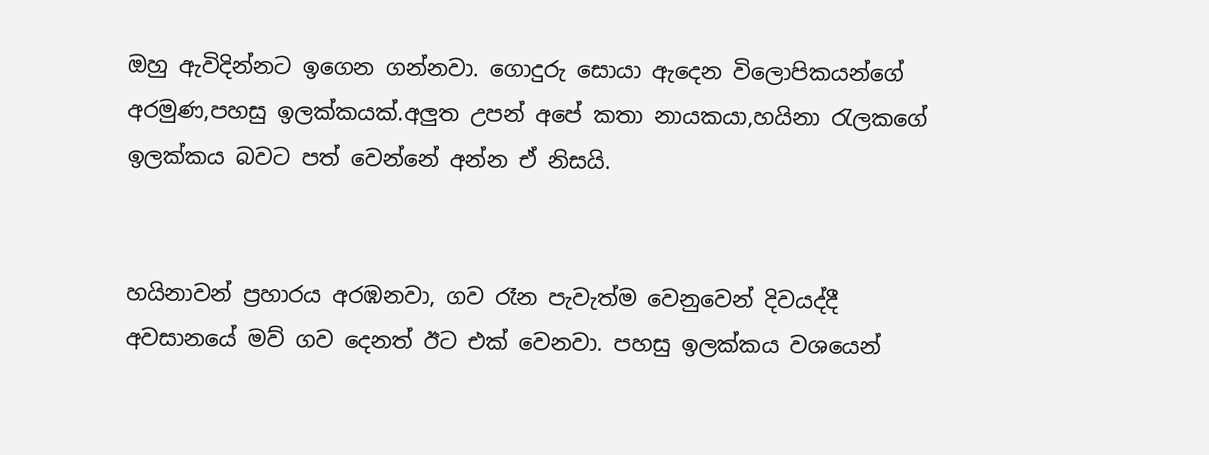ඔහු ඇවිදින්නට ඉගෙන ගන්නවා. ගොදුරු සොයා ඇදෙන විලොපිකයන්ගේ අරමුණ,පහසු ඉලක්කයක්.අලුත උපන් අපේ කතා නායකයා,හයිනා රැලකගේ ඉලක්කය බවට පත් වෙන්නේ අන්න ඒ නිසයි.


හයිනාවන් ප්‍රහාරය අරඹනවා, ගව රෑන පැවැත්ම වෙනුවෙන් දිවයද්දී අවසානයේ මව් ගව දෙනත් ඊට එක් වෙනවා. පහසු ඉලක්කය වශයෙන්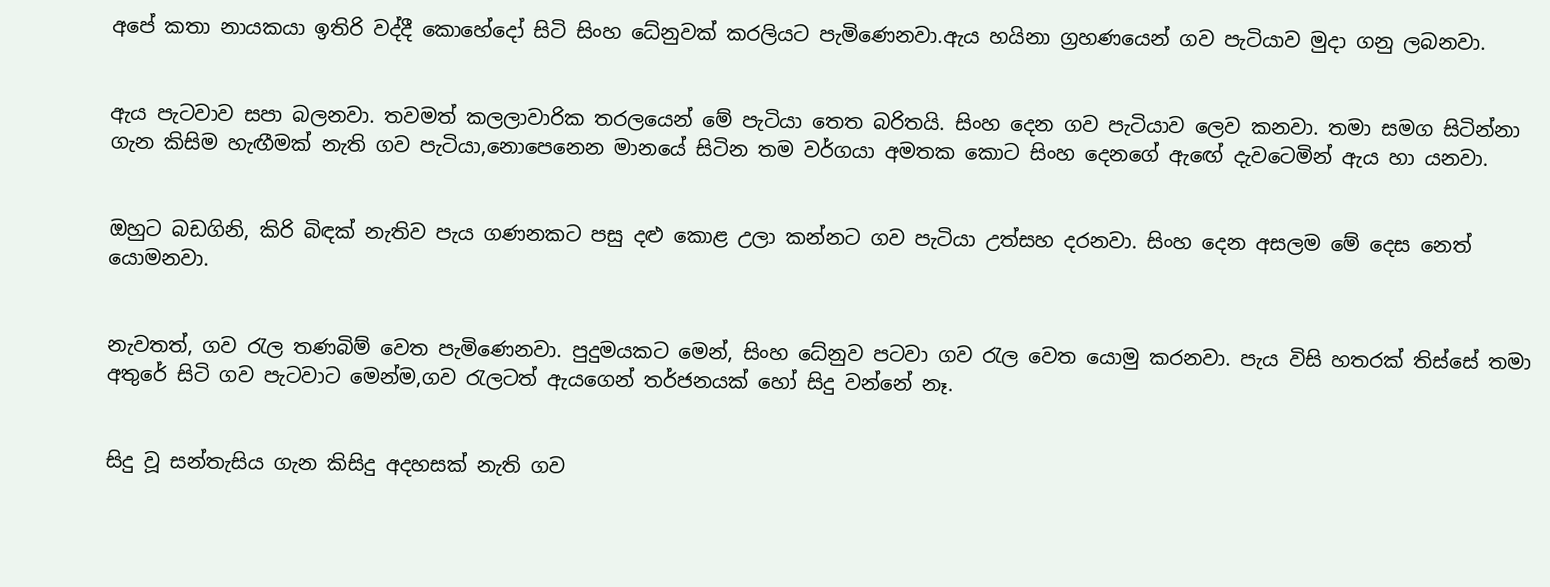අපේ කතා නායකයා ඉතිරි වද්දී කොහේදෝ සිටි සිංහ ධේනුවක් කරලියට පැමිණෙනවා.ඇය හයිනා ග්‍රහණයෙන් ගව පැටියාව මුදා ගනු ලබනවා.


ඇය පැටවාව සපා බලනවා. තවමත් කලලාවාරික තරලයෙන් මේ පැටියා තෙත බරිතයි. සිංහ දෙන ගව පැටියාව ලෙව කනවා. තමා සමග සිටින්නා ගැන කිසිම හැඟීමක් නැති ගව පැටියා,නොපෙනෙන මානයේ සිටින තම වර්ගයා අමතක කොට සිංහ දෙනගේ ඇඟේ දැවටෙමින් ඇය හා යනවා.


ඔහුට බඩගිනි, කිරි බිඳක් නැතිව පැය ගණනකට පසු දළු කොළ උලා කන්නට ගව පැටියා උත්සහ දරනවා. සිංහ දෙන අසලම මේ දෙස නෙත් යොමනවා.


නැවතත්, ගව රැල තණබිම් වෙත පැමිණෙනවා. පුදුමයකට මෙන්, සිංහ ධේනුව පටවා ගව රැල වෙත යොමු කරනවා. පැය විසි හතරක් තිස්සේ තමා අතුරේ සිටි ගව පැටවාට මෙන්ම,ගව රැලටත් ඇයගෙන් තර්ජනයක් හෝ සිදු වන්නේ නෑ.


සිදු වූ සන්තැසිය ගැන කිසිදු අදහසක් නැති ගව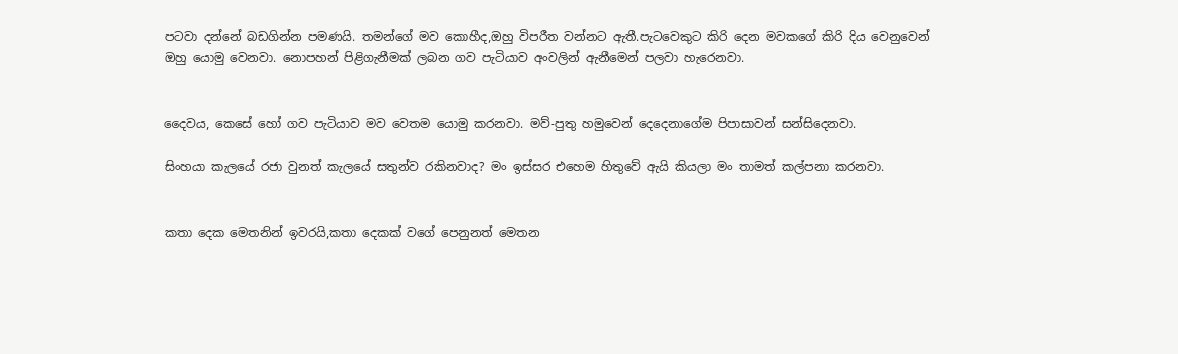පටවා දන්නේ බඩගින්න පමණයි. තමන්ගේ මව කොහීද,ඔහු විපරීත වන්නට ඇතී.පැටවෙකුට කිරි දෙන මවකගේ කිරි දිය වෙනුවෙන් ඔහු යොමු වෙනවා. නොපහන් පිළිගැනීමක් ලබන ගව පැටියාව අංවලින් ඇනීමෙන් පලවා හැරෙනවා.


දෛවය, කෙසේ හෝ ගව පැටියාව මව වෙතම යොමු කරනවා. මව්-පුතු හමුවෙන් දෙදෙනාගේම පිපාසාවන් සන්සිදෙනවා.

සිංහයා කැලයේ රජා වුනත් කැලයේ සතුන්ව රකිනවාද? මං ඉස්සර එහෙම හිතුවේ ඇයි කියලා මං තාමත් කල්පනා කරනවා.


කතා දෙක මෙතනින් ඉවරයි,කතා දෙකක් වගේ පෙනුනත් මෙතන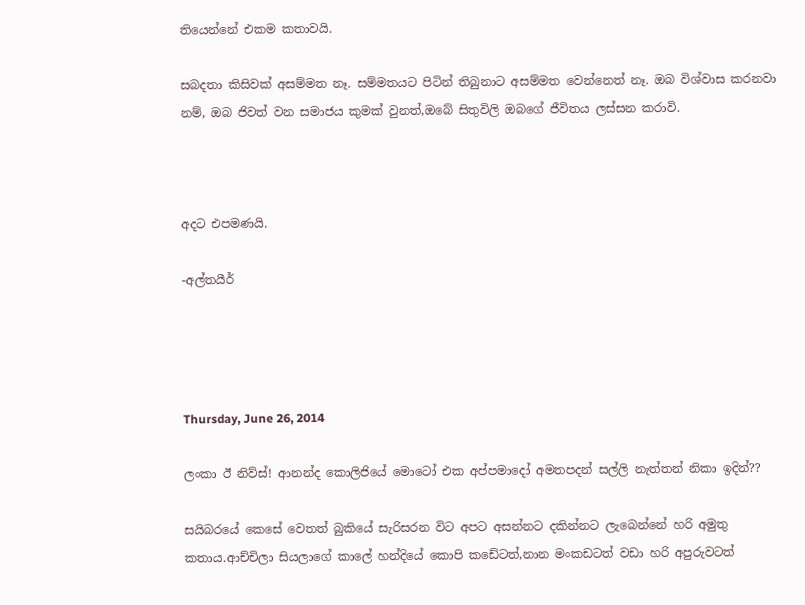තියෙන්නේ එකම කතාවයි.

සබදතා කිසිවක් අසම්මත නෑ. සම්මතයට පිටින් තිබුනාට අසම්මත වෙන්නෙත් නෑ. ඔබ විශ්වාස කරනවා නම්, ඔබ ජිවත් වන සමාජය කුමක් වුනත්,ඔබේ සිතුවිලි ඔබගේ ජීවිතය ලස්සන කරාවි.



අදට එපමණයි.

-අල්තයීර්




Thursday, June 26, 2014

ලංකා ඊ නිව්ස්! ආනන්ද කොලිජියේ මොටෝ එක අප්පමාදෝ අමතපදන් සල්ලි නැත්තන් නිකා ඉදින්??

සයිබරයේ කෙසේ වෙතත් බුකියේ සැරිසරන විට අපට අසන්නට දකින්නට ලැබෙන්නේ හරි අමුතු කතාය.ආච්චිලා සියලාගේ කාලේ හන්දියේ කොපි කඩේටත්,නාන මංකඩටත් වඩා හරි අපුරුවටත්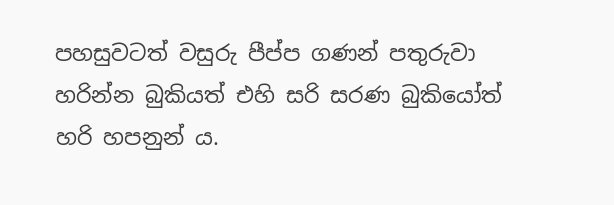පහසුවටත් වසුරු පීප්ප ගණන් පතුරුවා හරින්න බුකියත් එහි සරි සරණ බුකියෝත් හරි හපනුන් ය.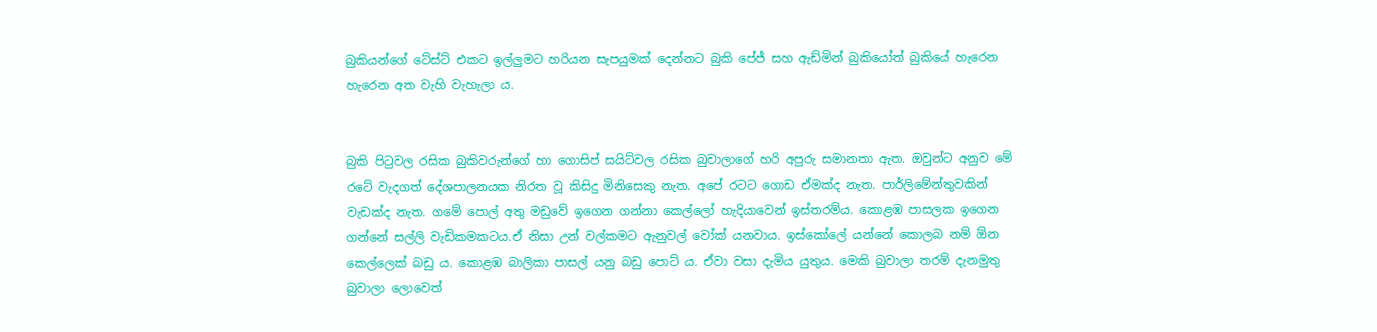බුකියන්ගේ ටේස්ට් එකට ඉල්ලුමට හරියන සැපයුමක් දෙන්නට බුකි පේජ් සහ ඇඩ්මින් බුකියෝත් බුකියේ හැරෙන හැරෙන අත වැහි වැහැලා ය.


බුකි පිටුවල රසික බුකිවරුන්ගේ හා ගොසිප් සයිට්වල රසික බුවාලාගේ හරි අපුරු සමානතා ඇත. ඔවුන්ට අනුව මේ රටේ වැදගත් දේශපාලනයක නිරත වූ කිසිදු මිනිසෙකු නැත. අපේ රටට ගොඩ ඒමක්ද නැත. පාර්ලිමේන්තුවකින්  වැඩක්ද නැත. ගමේ පොල් අතු මඩුවේ ඉගෙන ගන්නා කෙල්ලෝ හැදියාවෙන් ඉස්තරම්ය. කොළඹ පාසලක ඉගෙන ගන්නේ සල්ලි වැඩිකමකටය.ඒ නිසා උන් වල්කමට ඇනුවල් වෝක් යනවාය. ඉස්කෝලේ යන්නේ කොලබ නම් ඕන කෙල්ලෙක් බඩු ය. කොළඹ බාලිකා පාසල් යනු බඩු පොට් ය. ඒවා වසා දැමිය යුතුය. මෙකි බුවාලා තරම් දැනමුතු බුවාලා ලොවෙත්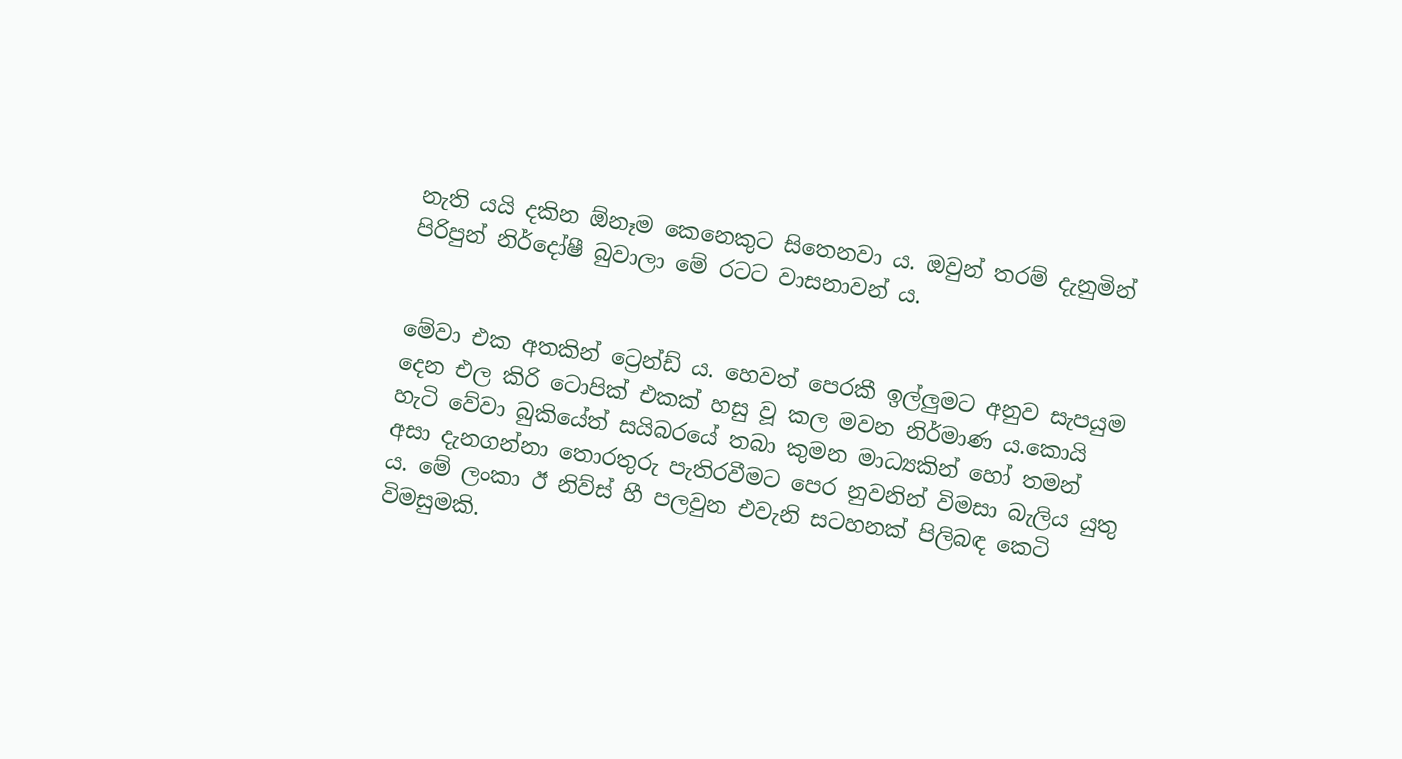නැති යයි දකින ඕනෑම කෙනෙකුට සිතෙනවා ය. ඔවුන් තරම් දැනුමින් පිරිපුන් නිර්දෝෂී බුවාලා මේ රටට වාසනාවන් ය.


මේවා එක අතකින් ට්‍රෙන්ඩ් ය. හෙවත් පෙරකී ඉල්ලුමට අනුව සැපයුම දෙන එල කිරි ටොපික් එකක් හසු වූ කල මවන නිර්මාණ ය.කොයි හැටි වේවා බුකියේත් සයිබරයේ තබා කුමන මාධ්‍යකින් හෝ තමන් අසා දැනගන්නා තොරතුරු පැතිරවීමට පෙර නුවනින් විමසා බැලිය යුතු ය. මේ ලංකා ඊ නිව්ස් හී පලවුන එවැනි සටහනක් පිලිබඳ කෙටි විමසුමකි.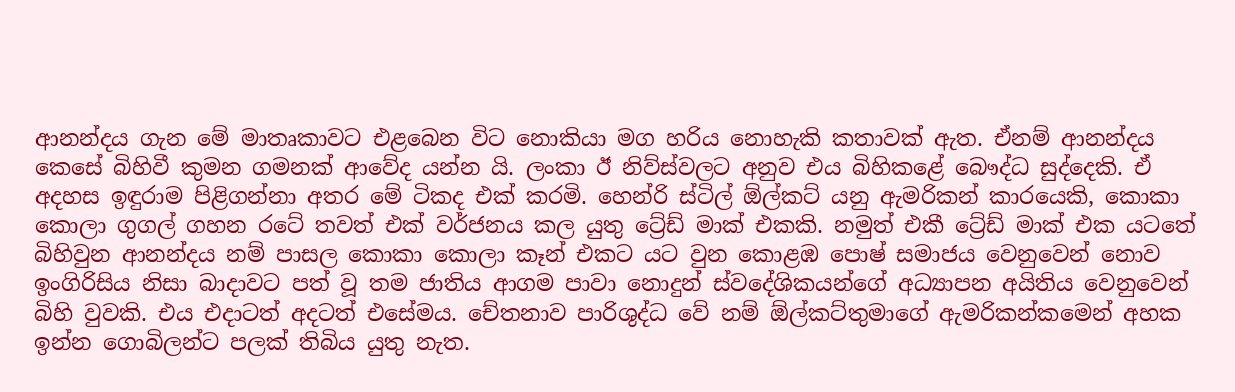ආනන්දය ගැන මේ මාතෘකාවට එළබෙන විට නොකියා මග හරිය නොහැකි කතාවක් ඇත. ඒනම් ආනන්දය කෙසේ බිහිවී කුමන ගමනක් ආවේද යන්න යි. ලංකා ඊ නිව්ස්වලට අනුව එය බිහිකළේ බෞද්ධ සුද්දෙකි. ඒ අදහස ඉඳුරාම පිළිගන්නා අතර මේ ටිකද එක් කරමි. හෙන්රි ස්ටිල් ඕල්කට් යනු ඇමරිකන් කාරයෙකි, කොකා කොලා ගුගල් ගහන රටේ තවත් එක් වර්ජනය කල යුතු ට්‍රේඩ් මාක් එකකි. නමුත් එකී ට්‍රේඩ් මාක් එක යටතේ බිහිවුන ආනන්දය නම් පාසල කොකා කොලා කෑන් එකට යට වුන කොළඹ පොෂ් සමාජය වෙනුවෙන් නොව ඉංගිරිසිය නිසා බාදාවට පත් වූ තම ජාතිය ආගම පාවා නොදුන් ස්වදේශිකයන්ගේ අධ්‍යාපන අයිතිය වෙනුවෙන් බිහි වුවකි. එය එදාටත් අදටත් එසේමය. චේතනාව පාරිශුද්ධ වේ නම් ඕල්කට්තුමාගේ ඇමරිකන්කමෙන් අහක ඉන්න ගොබිලන්ට පලක් තිබිය යුතු නැත.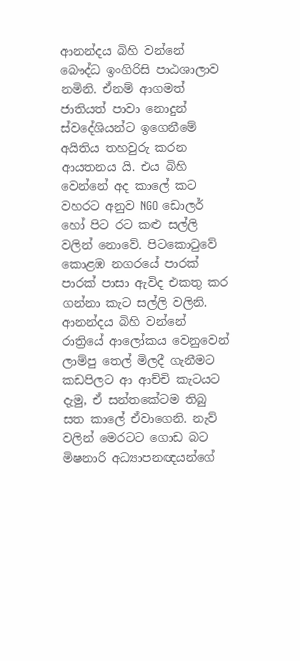ආනන්දය බිහි වන්නේ බෞද්ධ ඉංගිරිසි පාඨශාලාව නමිනි. ඒනම් ආගමත් ජාතියත් පාවා නොදුන් ස්වදේශියන්ට ඉගෙනීමේ අයිතිය තහවුරු කරන ආයතනය යි. එය බිහි වෙන්නේ අද කාලේ කට වහරට අනුව NGO ඩොලර් හෝ පිට රට කළු සල්ලි වලින් නොවේ. පිටකොටුවේ කොළඹ නගරයේ පාරක් පාරක් පාසා ඇවිද එකතු කර ගන්නා කැට සල්ලි වලිනි. ආනන්දය බිහි වන්නේ රාත්‍රියේ ආලෝකය වෙනුවෙන් ලාම්පු තෙල් මිලදී ගැනීමට කඩපිලට ආ ආච්චි කැටයට දැමු, ඒ සන්තකේටම තිබු සත කාලේ ඒවාගෙනි. නැව් වලින් මෙරටට ගොඩ බට මිෂනාරි අධ්‍යාපනඥයන්ගේ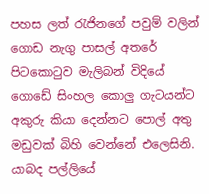පහස ලත් රැජිනගේ පවුම් වලින් ගොඩ නැගු පාසල් අතරේ පිටකොටුව මැලිබන් විදියේ ගොඩේ සිංහල කොලු ගැටයන්ට අකුරු කියා දෙන්නට පොල් අතු මඩුවක් බිහි වෙන්නේ එලෙසිනි. යාබද පල්ලියේ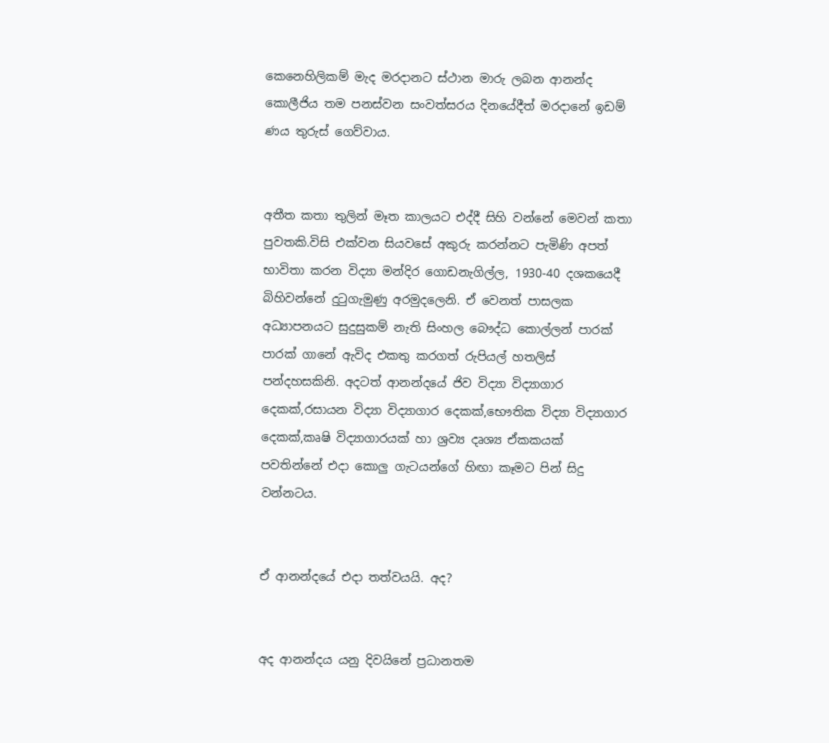කෙනෙහිලිකම් මැද මරදානට ස්ථාන මාරු ලබන ආනන්ද කොලීජිය තම පනස්වන සංවත්සරය දිනයේදීත් මරදානේ ඉඩම් ණය තුරුස් ගෙව්වාය.


අතීත කතා තුලින් මෑත කාලයට එද්දී සිහි වන්නේ මෙවන් කතා පුවතකි.විසි එක්වන සියවසේ අකුරු කරන්නට පැමිණි අපත් භාවිතා කරන විද්‍යා මන්දිර ගොඩනැගිල්ල, 1930-40 දශකයෙදී බිහිවන්නේ දුටුගැමුණු අරමුදලෙනි. ඒ වෙනත් පාසලක අධ්‍යාපනයට සුදුසුකම් නැති සිංහල බෞද්ධ කොල්ලන් පාරක් පාරක් ගානේ ඇවිද එකතු කරගත් රුපියල් හතලිස් පන්දහසකිනි. අදටත් ආනන්දයේ ජිව විද්‍යා විද්‍යාගාර දෙකක්,රසායන විද්‍යා විද්‍යාගාර දෙකක්,භෞතික විද්‍යා විද්‍යාගාර දෙකක්,කෘෂි විද්‍යාගාරයක් හා ශ්‍රව්‍ය දෘශ්‍ය ඒකකයක් පවතින්නේ එදා කොලු ගැටයන්ගේ හිඟා කෑමට පින් සිදු වන්නටය.


ඒ ආනන්දයේ එදා තත්වයයි. අද?


අද ආනන්දය යනු දිවයිනේ ප්‍රධානතම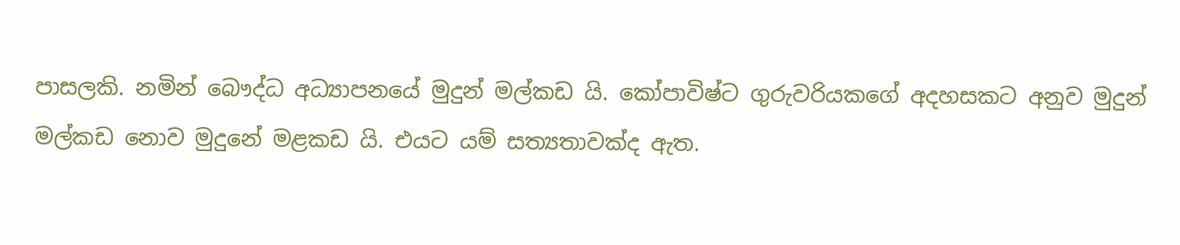පාසලකි. නමින් බෞද්ධ අධ්‍යාපනයේ මුදුන් මල්කඩ යි. කෝපාවිෂ්ට ගුරුවරියකගේ අදහසකට අනුව මුදුන් මල්කඩ නොව මුදුනේ මළකඩ යි. එයට යම් සත්‍යතාවක්ද ඇත.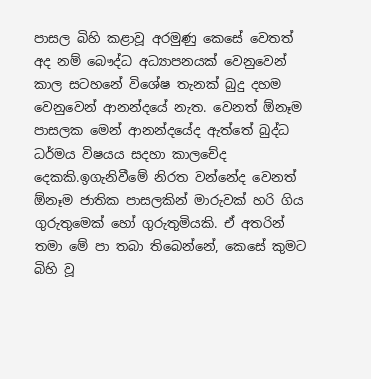පාසල බිහි කළාවූ අරමුණු කෙසේ වෙතත් අද නම් බෞද්ධ අධ්‍යාපනයක් වෙනුවෙන් කාල සටහනේ විශේෂ තැනක් බුදු දහම වෙනුවෙන් ආනන්දයේ නැත. වෙනත් ඕනෑම පාසලක මෙන් ආනන්දයේද ඇත්තේ බුද්ධ ධර්මය විෂයය සදහා කාලචේද දෙකකි.ඉගැනිවීමේ නිරත වන්නේද වෙනත් ඕනෑම ජාතික පාසලකින් මාරුවක් හරි ගිය ගුරුතුමෙක් හෝ ගුරුතුමියකි. ඒ අතරින් තමා මේ පා තබා තිබෙන්නේ, කෙසේ කුමට බිහි වූ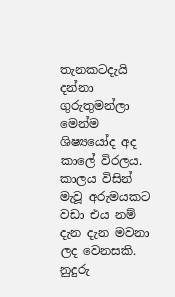තැනකටදැයි දන්නා ගුරුතුමන්ලා මෙන්ම ශිෂ්‍යයෝද අද කාලේ විරලය. කාලය විසින් මැවූ අරුමයකට වඩා එය නම් දැන දැන මවනා ලද වෙනසකි. නුදුරු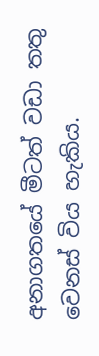අනාගතයේ මීටත් වඩා තතු වෙනස් විය හැකිය.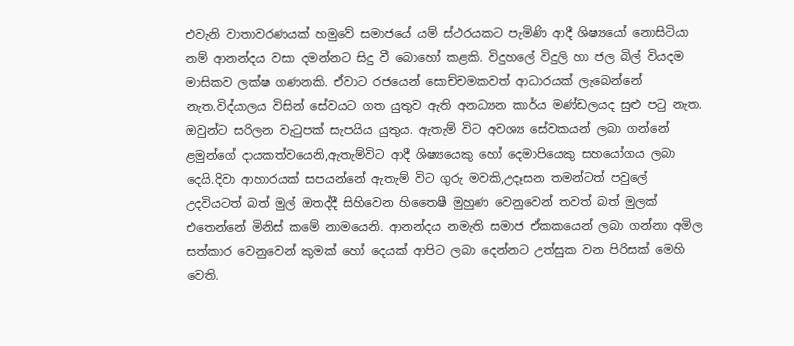එවැනි වාතාවරණයක් හමුවේ සමාජයේ යම් ස්ථරයකට පැමිණි ආදී ශිෂ්‍යයෝ නොසිටියා නම් ආනන්දය වසා දමන්නට සිදු වී බොහෝ කළකි. විදුහලේ විදුලි හා ජල බිල් වියදම මාසිකව ලක්ෂ ගණනකි. ඒවාට රජයෙන් සොච්චමකවත් ආධාරයක් ලැබෙන්නේ නැත.විද්යාලය විසින් සේවයට ගත යුතුව ඇති අනධ්‍යන කාර්ය මණ්ඩලයද සුළු පටු නැත. ඔවුන්ට සරිලන වැටුපක් සැපයිය යුතුය. ඇතැම් විට අවශ්‍ය සේවකයන් ලබා ගන්නේ ළමුන්ගේ දායකත්වයෙනි,ඇතැම්විට ආදී ශිෂ්‍යයෙකු හෝ දෙමාපියෙකු සහයෝගය ලබා දෙයි.දිවා ආහාරයක් සපයන්නේ ඇතැම් විට ගුරු මවකි,උදෑසන තමන්ටත් පවුලේ උදවියටත් බත් මුල් ඔතද්දී සිහිවෙන හිතෛෂී මුහුණ වෙනුවෙන් තවත් බත් මුලක් එතෙන්නේ මිනිස් කමේ නාමයෙනි. ආනන්දය නමැති සමාජ ඒකකයෙන් ලබා ගන්නා අමිල සත්කාර වෙනුවෙන් කුමක් හෝ දෙයක් ආපිට ලබා දෙන්නට උත්සුක වන පිරිසක් මෙහි වෙති.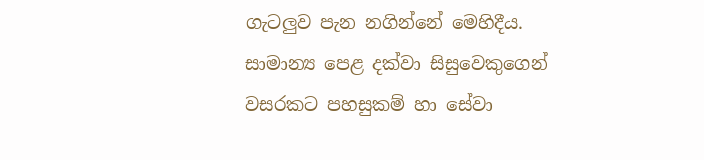ගැටලුව පැන නගින්නේ මෙහිදීය. සාමාන්‍ය පෙළ දක්වා සිසුවෙකුගෙන් වසරකට පහසුකම් හා සේවා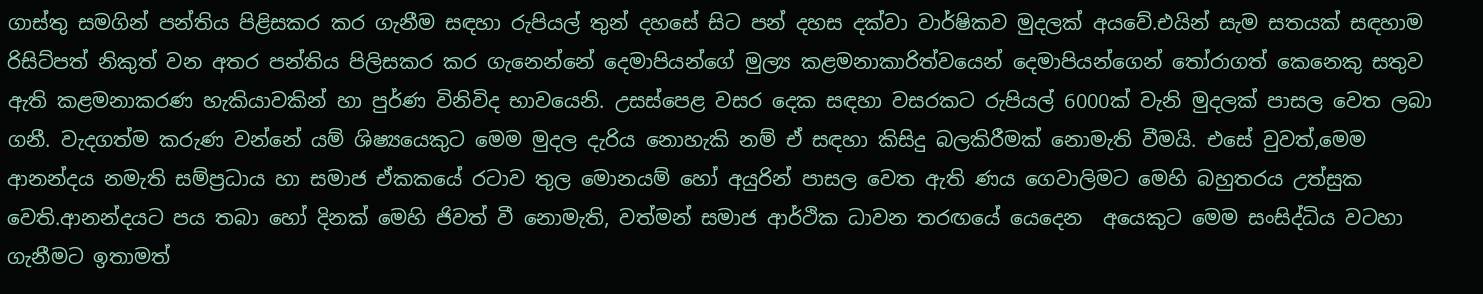ගාස්තු සමගින් පන්තිය පිළිසකර කර ගැනීම සඳහා රුපියල් තුන් දහසේ සිට පන් දහස දක්වා වාර්ෂිකව මුදලක් අයවේ.එයින් සැම සතයක් සඳහාම රිසිට්පත් නිකුත් වන අතර පන්තිය පිලිසකර කර ගැනෙන්නේ දෙමාපියන්ගේ මුල්‍ය කළමනාකාරිත්වයෙන් දෙමාපියන්ගෙන් තෝරාගත් කෙනෙකු සතුව ඇති කළමනාකරණ හැකියාවකින් හා පුර්ණ විනිවිද භාවයෙනි. උසස්පෙළ වසර දෙක සඳහා වසරකට රුපියල් 6000ක් වැනි මුදලක් පාසල වෙත ලබා ගනී. වැදගත්ම කරුණ වන්නේ යම් ශිෂ්‍යයෙකුට මෙම මුදල දැරිය නොහැකි නම් ඒ සඳහා කිසිදු බලකිරීමක් නොමැති වීමයි. එසේ වුවත්,මෙම ආනන්දය නමැති සම්ප්‍රධාය හා සමාජ ඒකකයේ රටාව තුල මොනයම් හෝ අයුරින් පාසල වෙත ඇති ණය ගෙවාලිමට මෙහි බහුතරය උත්සුක වෙති.ආනන්දයට පය තබා හෝ දිනක් මෙහි ජිවත් වී නොමැති, වත්මන් සමාජ ආර්ථික ධාවන තරඟයේ යෙදෙන  අයෙකුට මෙම සංසිද්ධිය වටහා ගැනීමට ඉතාමත්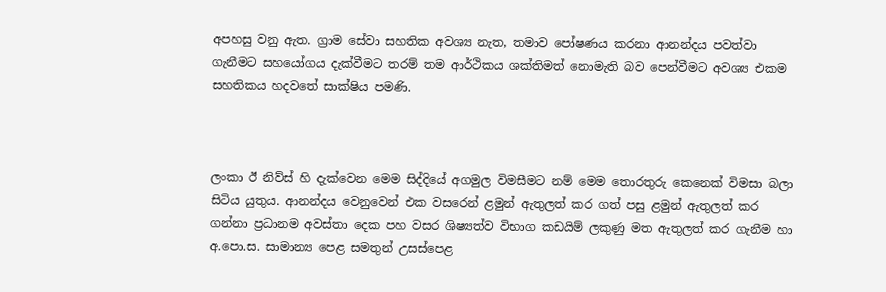අපහසු වනු ඇත. ග්‍රාම සේවා සහතික අවශ්‍ය නැත, තමාව පෝෂණය කරනා ආනන්දය පවත්වා ගැනීමට සහයෝගය දැක්වීමට තරම් තම ආර්ථිකය ශක්තිමත් නොමැති බව පෙන්වීමට අවශ්‍ය එකම සහතිකය හදවතේ සාක්ෂිය පමණි.



ලංකා ඊ නිව්ස් හි දැක්වෙන මෙම සිද්දියේ අගමුල විමසීමට නම් මෙම තොරතුරු කෙනෙක් විමසා බලා සිටිය යුතුය. ආනන්දය වෙනුවෙන් එක වසරෙන් ළමුන් ඇතුලත් කර ගත් පසු ළමුන් ඇතුලත් කර ගන්නා ප්‍රධානම අවස්තා දෙක පහ වසර ශිෂ්‍යත්ව විභාග කඩයිම් ලකුණු මත ඇතුලත් කර ගැනීම හා අ.පො.ස. සාමාන්‍ය පෙළ සමතුන් උසස්පෙළ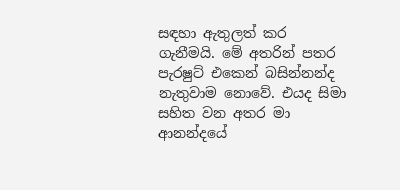සඳහා ඇතුලත් කර ගැනීමයි. මේ අතරින් පතර පැරෂුට් එකෙන් බසින්නන්ද නැතුවාම නොවේ. එයද සිමා සහිත වන අතර මා ආනන්දයේ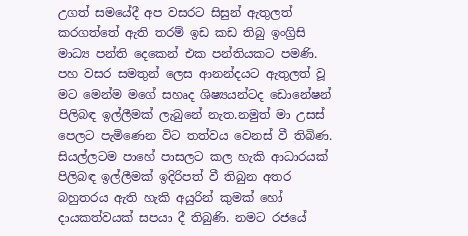උගත් සමයේදී අප වසරට සිසුන් ඇතුලත් කරගත්තේ ඇති තරම් ඉඩ කඩ තිබු ඉංග්‍රිසි මාධ්‍ය පන්ති දෙකෙන් එක පන්තියකට පමණි. පහ වසර සමතුන් ලෙස ආනන්දයට ඇතුලත් වූ මට මෙන්ම මගේ සහෘද ශිෂ්‍යයන්ටද ඩොනේෂන් පිලිබඳ ඉල්ලීමක් ලැබුනේ නැත.නමුත් මා උසස් පෙලට පැමිණෙන විට තත්වය වෙනස් වී තිබිණ. සියල්ලටම පාහේ පාසලට කල හැකි ආධාරයක් පිලිබඳ ඉල්ලීමක් ඉදිරිපත් වී තිබුන අතර බහුතරය ඇති හැකි අයුරින් කුමක් හෝ දායකත්වයක් සපයා දී තිබුණි. නමට රජයේ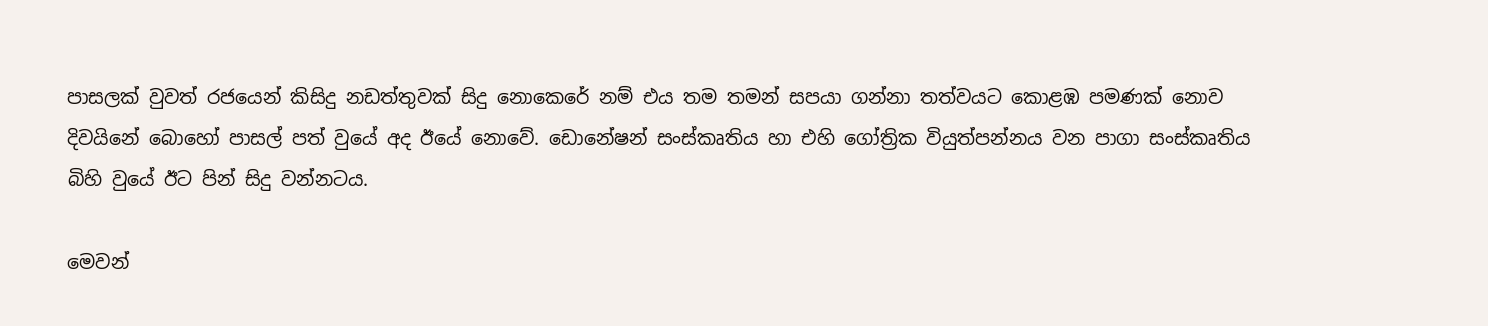පාසලක් වුවත් රජයෙන් කිසිදු නඩත්තුවක් සිදු නොකෙරේ නම් එය තම තමන් සපයා ගන්නා තත්වයට කොළඹ පමණක් නොව දිවයිනේ බොහෝ පාසල් පත් වුයේ අද ඊයේ නොවේ. ඩොනේෂන් සංස්කෘතිය හා එහි ගෝත්‍රික වියුත්පන්නය වන පාගා සංස්කෘතිය බිහි වුයේ ඊට පින් සිදු වන්නටය.

මෙවන්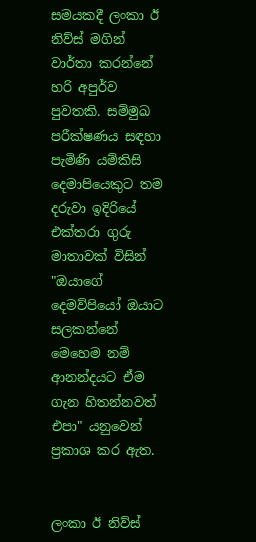සමයකදී ලංකා ඊ නිව්ස් මගින් වාර්තා කරන්නේ හරි අපුර්ව පුවතකි. සම්මුඛ පරීක්ෂණය සඳහා පැමිණි යම්කිසි දෙමාපියෙකුට තම දරුවා ඉදිරියේ එක්තරා ගුරු මාතාවක් විසින් "ඔයාගේ දෙමව්පියෝ ඔයාට සලකන්නේ මෙහෙම නම් ආනන්දයට ඒම ගැන හිතන්නවත් එපා" යනුවෙන් ප්‍රකාශ කර ඇත.


ලංකා ඊ නිව්ස්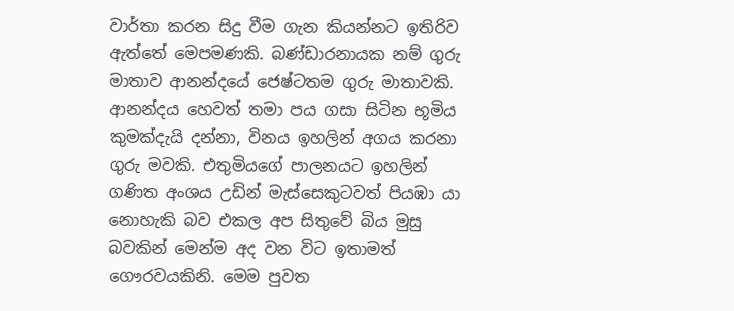වාර්තා කරන සිදු වීම ගැන කියන්නට ඉතිරිව ඇත්තේ මෙපමණකි. බණ්ඩාරනායක නම් ගුරු මාතාව ආනන්දයේ ජෙෂ්ටතම ගුරු මාතාවකි. ආනන්දය හෙවත් තමා පය ගසා සිටින භූමිය කුමක්දැයි දන්නා, විනය ඉහලින් අගය කරනා ගුරු මවකි. එතුමියගේ පාලනයට ඉහලින් ගණිත අංශය උඩින් මැස්සෙකුටවත් පියඹා යා නොහැකි බව එකල අප සිතුවේ බිය මුසු බවකින් මෙන්ම අද වන විට ඉතාමත් ගෞරවයකිනි. මෙම පුවත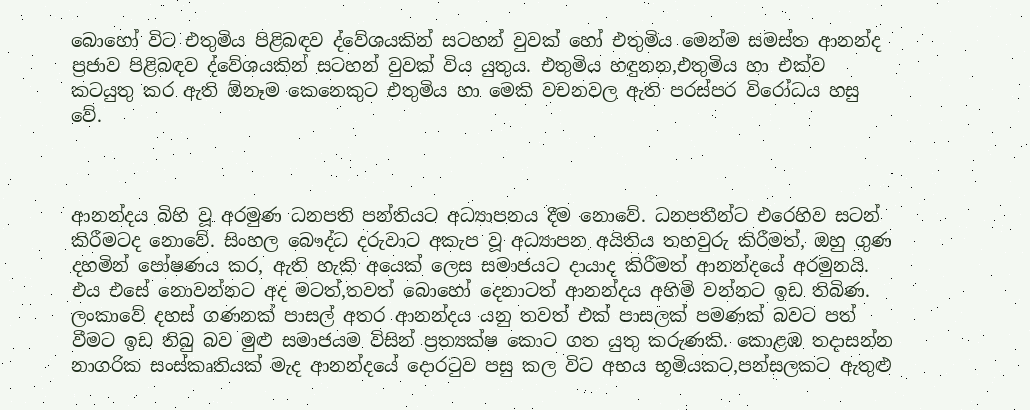බොහෝ විට එතුමිය පිළිබඳව ද්වේශයකින් සටහන් වුවක් හෝ එතුමිය මෙන්ම සමස්ත ආනන්ද ප්‍රජාව පිළිබඳව ද්වේශයකින් සටහන් වුවක් විය යුතුය. එතුමිය හඳුනන,එතුමිය හා එක්ව කටයුතු කර ඇති ඕනෑම කෙනෙකුට එතුමිය හා මෙකි වචනවල ඇති පරස්පර විරෝධය හසු වේ.



ආනන්දය බිහි වූ අරමුණ ධනපති පන්තියට අධ්‍යාපනය දීම නොවේ. ධනපතීන්ට එරෙහිව සටන් කිරීමටද නොවේ. සිංහල බෞද්ධ දරුවාට අකැප වූ අධ්‍යාපන අයිතිය තහවුරු කිරීමත්, ඔහු ගුණ දහමින් පෝෂණය කර, ඇති හැකි අයෙක් ලෙස සමාජයට දායාද කිරීමත් ආනන්දයේ අරමුනයි. එය එසේ නොවන්නට අද මටත්,තවත් බොහෝ දෙනාටත් ආනන්දය අහිමි වන්නට ඉඩ තිබිණ. ලංකාවේ දහස් ගණනක් පාසල් අතර ආනන්දය යනු තවත් එක් පාසලක් පමණක් බවට පත් වීමට ඉඩ තිබු බව මුළු සමාජයම විසින් ප්‍රත්‍යක්ෂ කොට ගත යුතු කරුණකි. කොළඹ තදාසන්න නාගරික සංස්කෘතියක් මැද ආනන්දයේ දොරටුව පසු කල විට අභය භූමියකට,පන්සලකට ඇතුළු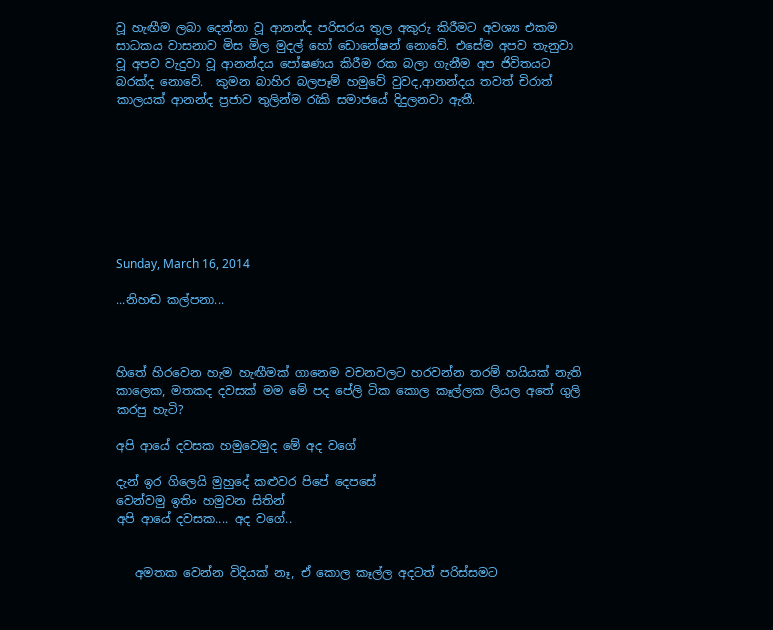වූ හැඟීම ලබා දෙන්නා වූ ආනන්ද පරිසරය තුල අකුරු කිරීමට අවශ්‍ය එකම සාධකය වාසනාව මිස මිල මුදල් හෝ ඩොනේෂන් නොවේ. එසේම අපව තැනුවා වූ අපව වැදුවා වූ ආනන්දය පෝෂණය කිරීම රක බලා ගැනීම අප ජිවිතයට බරක්ද නොවේ.  කුමන බාහිර බලපෑම් හමුවේ වුවද,ආනන්දය තවත් චිරාත් කාලයක් ආනන්ද ප්‍රජාව තුලින්ම රැකි සමාජයේ දිදුලනවා ඇතී.








Sunday, March 16, 2014

...නිහඬ කල්පනා...



හිතේ හිරවෙන හැම හැඟීමක් ගානෙම වචනවලට හරවන්න තරම් හයියක් නැති කාලෙක, මතකද දවසක් මම මේ පද පේලි ටික කොල කෑල්ලක ලියල අතේ ගුලි කරපු හැටි?

අපි ආයේ දවසක හමුවෙමුද මේ අද වගේ

දැන් ඉර ගිලෙයි මුහුදේ කළුවර පිපේ දෙපසේ
වෙන්වමු ඉතිං හමුවන සිතින්
අපි ආයේ දවසක.... අද වගේ..


   අමතක වෙන්න විදියක් නෑ, ඒ කොල කෑල්ල අදටත් පරිස්සමට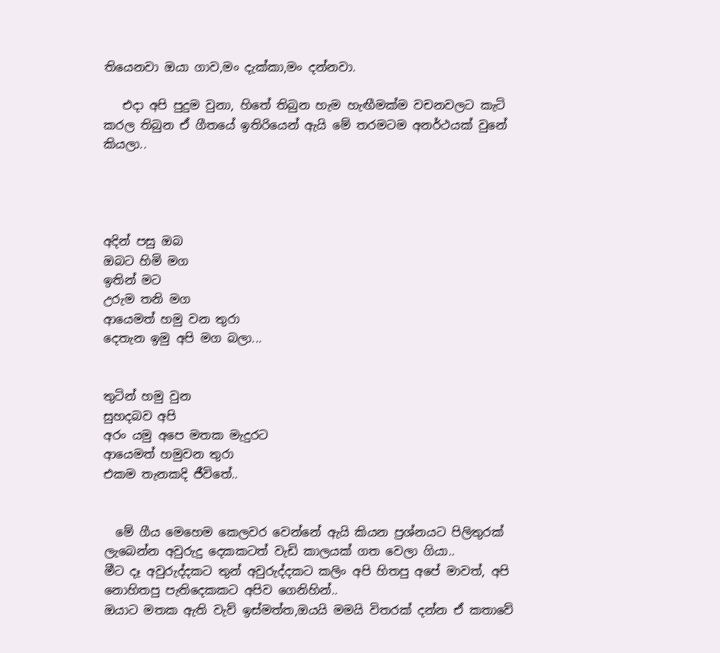තියෙනවා ඔයා ගාව,මං දැක්කා,මං දන්නවා.

   එදා අපි පුදුම වුනා, හිතේ තිබුන හැම හැඟීමක්ම වචනවලට කැටි කරල තිබුන ඒ ගීතයේ ඉතිරියෙන් ඇයි මේ තරමටම අනර්ථයක් වුනේ කියලා..




අදින් පසු ඔබ
ඔබට හිමි මග
ඉතින් මට
උරුම තනි මග
ආයෙමත් හමු වන තුරා
දෙතැන ඉමු අපි මග බලා...


තුටින් හමු වුන
සුහදබව අපි
අරං යමු අපෙ මතක මැදුරට
ආයෙමත් හමුවන තුරා
එකම තැනකදි ජීවිතේ..


  මේ ගීය මෙහෙම කෙලවර වෙන්නේ ඇයි කියන ප්‍රශ්නයට පිලිතුරක් ලැබෙන්න අවුරුදු දෙකකටත් වැඩි කාලයක් ගත වෙලා ගියා..
මීට දෑ අවුරුද්දකට තුන් අවුරුද්දකට කලිං අපි හිතපු අපේ මාවත්, අපි නොහිතපු පැතිදෙකකට අපිව ගෙනිහින්..
ඔයාට මතක ඇති වැව් ඉස්මත්ත,ඔයයි මමයි විතරක් දන්න ඒ කතාවේ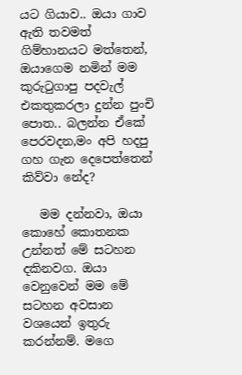යට ගියාව.. ඔයා ගාව ඇති තවමත් ගිම්හානයට මත්තෙන්, ඔයාගෙම නමින් මම කුරුටුගාපු පදවැල් එකතුකරලා දුන්න පුංචි පොත.. බලන්න ඒකේ පෙරවදන,මං අපි හදපු ගහ ගැන දෙපෙත්තෙන් කිව්වා නේද?

   මම දන්නවා, ඔයා කොහේ කොතනක උන්නත් මේ සටහන දකිනවග. ඔයා වෙනුවෙන් මම මේ සටහන අවසාන වශයෙන් ඉතුරු කරන්නම්. මගෙ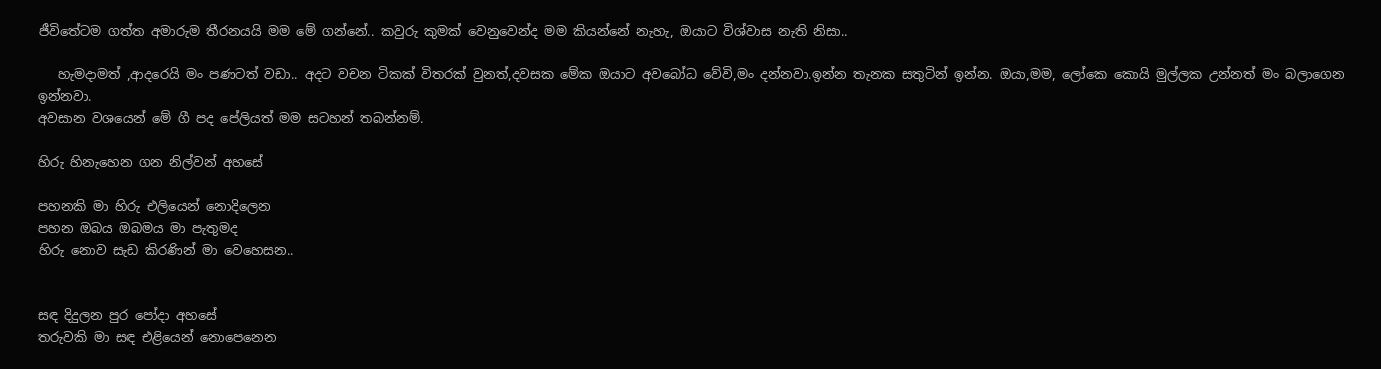ජීවිතේටම ගත්ත අමාරුම තීරනයයි මම මේ ගන්නේ.. කවුරු කුමක් වෙනුවෙන්ද මම කියන්නේ නැහැ, ඔයාට විශ්වාස නැති නිසා..

   හැමදාමත් ,ආදරෙයි මං පණටත් වඩා.. අදට වචන ටිකක් විතරක් වුනත්,දවසක මේක ඔයාට අවබෝධ වේවි,මං දන්නවා.ඉන්න තැනක සතුටින් ඉන්න. ඔයා,මම, ලෝකෙ කොයි මුල්ලක උන්නත් මං බලාගෙන ඉන්නවා.
අවසාන වශයෙන් මේ ගී පද පේලියත් මම සටහන් තබන්නම්.

හිරු හිනැහෙන ගන නිල්වන් අහසේ

පහනකි මා හිරු එලියෙන් නොදිලෙන
පහන ඔබය ඔබමය මා පැතුමද
හිරු නොව සැඩ කිරණින් මා වෙහෙසන..


සඳ දිදුලන පුර පෝදා අහසේ
තරුවකි මා සඳ එළියෙන් නොපෙනෙන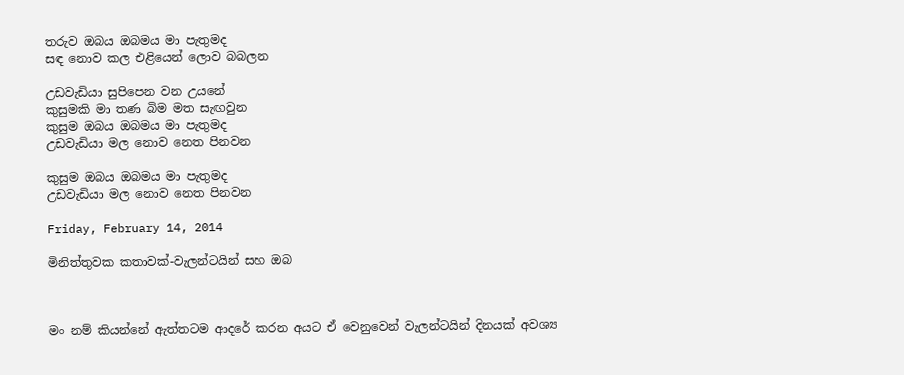තරුව ඔබය ඔබමය මා පැතුමද
සඳ නොව කල එළියෙන් ලොව බබලන

උඩවැඩියා සුපිපෙන වන උයනේ
කුසුමකි මා තණ බිම මත සැඟවුන
කුසුම ඔබය ඔබමය මා පැතුමද
උඩවැඩියා මල නොව නෙත පිනවන

කුසුම ඔබය ඔබමය මා පැතුමද
උඩවැඩියා මල නොව නෙත පිනවන

Friday, February 14, 2014

මිනිත්තුවක කතාවක්-වැලන්ටයින් සහ ඔබ



මං නම් කියන්නේ ඇත්තටම ආදරේ කරන අයට ඒ වෙනුවෙන් වැලන්ටයින් දිනයක් අවශ්‍ය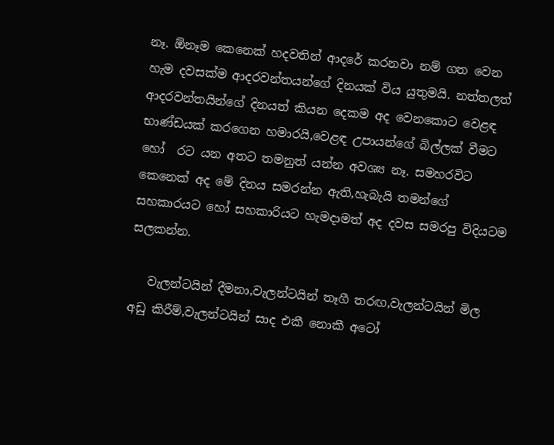නෑ. ඕනෑම කෙනෙක් හදවතින් ආදරේ කරනවා නම් ගත වෙන හැම දවසක්ම ආදරවන්තයන්ගේ දිනයක් විය යුතුමයි. නත්තලත් ආදරවන්තයින්ගේ දිනයත් කියන දෙකම අද වෙනකොට වෙළඳ භාණ්ඩයක් කරගෙන හමාරයි,වෙළඳ උපායන්ගේ බිල්ලක් වීමට හෝ  රට යන අතට තමනුත් යන්න අවශ්‍ය නෑ. සමහරවිට කෙනෙක් අද මේ දිනය සමරන්න ඇති,හැබැයි තමන්ගේ සහකාරයට හෝ සහකාරියට හැමදාමත් අද දවස සමරපු විදියටම සලකන්න.

   වැලන්ටයින් දීමනා,වැලන්ටයින් තෑගී තරඟ,වැලන්ටයින් මිල අඩු කිරීම්,වැලන්ටයින් සාද එකී නොකී අටෝ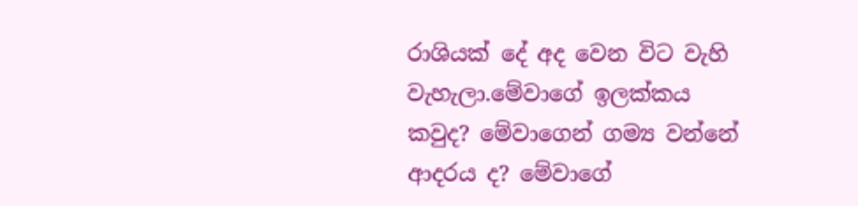රාශියක් දේ අද වෙන විට වැහි වැහැලා.මේවාගේ ඉලක්කය කවුද? මේවාගෙන් ගම්‍ය වන්නේ ආදරය ද? මේවාගේ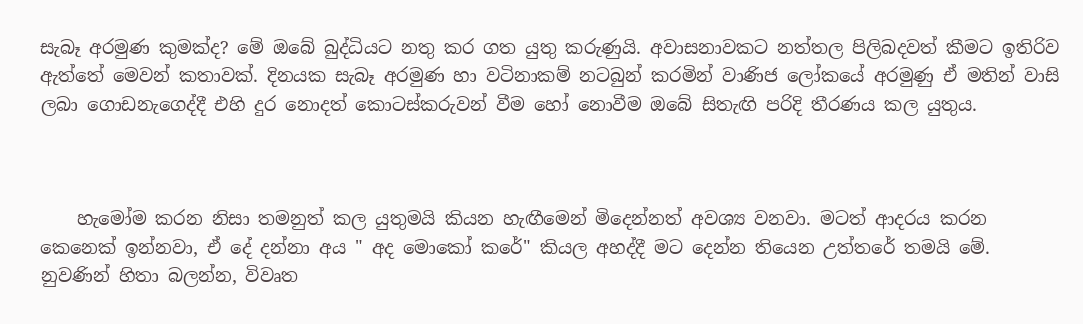සැබෑ අරමුණ කුමක්ද? මේ ඔබේ බුද්ධියට නතු කර ගත යුතු කරුණුයි. අවාසනාවකට නත්තල පිලිබදවත් කීමට ඉතිරිව ඇත්තේ මෙවන් කතාවක්. දිනයක සැබෑ අරමුණ හා වටිනාකම් නටබුන් කරමින් වාණිජ ලෝකයේ අරමුණු ඒ මතින් වාසි ලබා ගොඩනැගෙද්දී එහි දුර නොදත් කොටස්කරුවන් වීම හෝ නොවීම ඔබේ සිතැඟි පරිදි තීරණය කල යුතුය.



    හැමෝම කරන නිසා තමනුත් කල යුතුමයි කියන හැඟීමෙන් මිදෙන්නත් අවශ්‍ය වනවා. මටත් ආදරය කරන කෙනෙක් ඉන්නවා, ඒ දේ දන්නා අය " අද මොකෝ කරේ" කියල අහද්දී මට දෙන්න තියෙන උත්තරේ තමයි මේ. නුවණින් හිතා බලන්න, විවෘත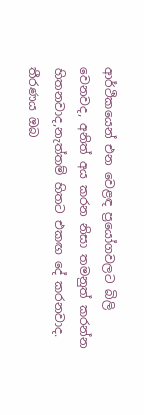ආර්ථිකයෙන් එන වෙළඳ ප්‍රයෝගවලට බිලි වෙනවද, අනිත් අය කරන නිසා තමනුත් කරන්න හිතනවාද,නැත්තම් හිතට එකඟ දේ කරනවාද. තීරණය ඔබ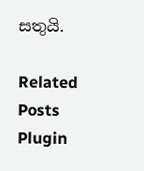සතුයි.

Related Posts Plugin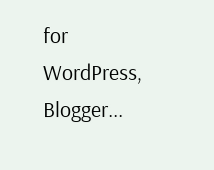for WordPress, Blogger...